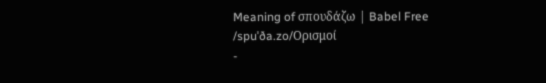Meaning of σπουδάζω | Babel Free
/spuˈða.zo/Ορισμοί
-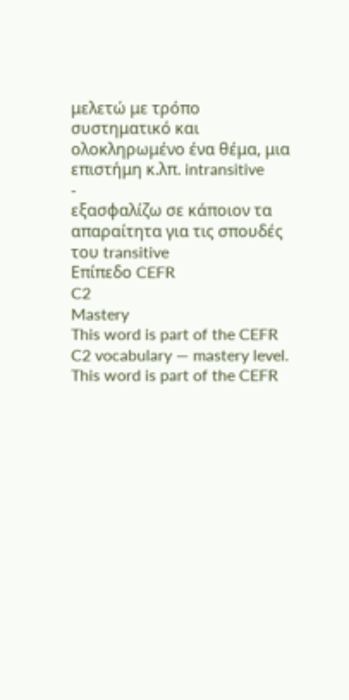μελετώ με τρόπο συστηματικό και ολοκληρωμένο ένα θέμα, μια επιστήμη κ.λπ. intransitive
-
εξασφαλίζω σε κάποιον τα απαραίτητα για τις σπουδές του transitive
Επίπεδο CEFR
C2
Mastery
This word is part of the CEFR C2 vocabulary — mastery level.
This word is part of the CEFR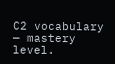C2 vocabulary — mastery level.